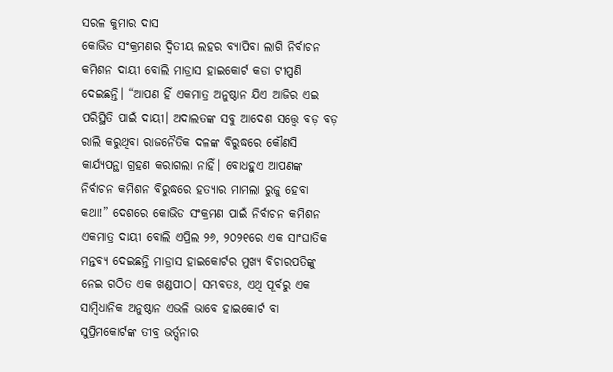ସରଳ କୁମାର ଦାସ
କୋଭିଡ ସଂକ୍ରମଣର ଦ୍ୱିତୀୟ ଲହର ବ୍ୟାପିବା ଲାଗି ନିର୍ବାଚନ କମିଶନ ଦାୟୀ ବୋଲି ମାଡ୍ରାସ ହାଇକୋର୍ଟ କଡା ଟୀପ୍ପଣି ଦେଇଛନ୍ତି। “ଆପଣ ହିଁ ଏକମାତ୍ର ଅନୁଷ୍ଠାନ ଯିଏ ଆଜିର ଏଇ ପରିସ୍ଥିତି ପାଇଁ ଦାୟୀ। ଅଦାଲତଙ୍କ ସବୁ ଆଦେଶ ସତ୍ତ୍ୱେ ବଡ଼ ବଡ଼ ରାଲି କରୁଥିବା ରାଜନୈତିକ ଦଳଙ୍କ ବିରୁଦ୍ଧରେ କୌଣସି କାର୍ଯ୍ୟପନ୍ଥା ଗ୍ରହଣ କରାଗଲା ନାହିଁ। ବୋଧହୁଏ ଆପଣଙ୍କ ନିର୍ବାଚନ କମିଶନ ବିରୁଦ୍ଧରେ ହତ୍ୟାର ମାମଲା ରୁଜୁ ହେବା କଥା!” ଦେଶରେ କୋଭିଡ ସଂକ୍ରମଣ ପାଇଁ ନିର୍ବାଚନ କମିଶନ ଏକମାତ୍ର ଦାୟୀ ବୋଲି ଏପ୍ରିଲ ୨୬, ୨୦୨୧ରେ ଏକ ସାଂଘାତିକ ମନ୍ତବ୍ୟ ଦେଇଛନ୍ତି ମାଡ୍ରାସ ହାଇକୋର୍ଟର ମୁଖ୍ୟ ବିଚାରପତିଙ୍କୁ ନେଇ ଗଠିତ ଏକ ଖଣ୍ଡପୀଠ। ସମ୍ଭବତଃ, ଏଥି ପୂର୍ବରୁ ଏକ ସାମ୍ୱିଧାନିକ ଅନୁଷ୍ଠାନ ଏଭଳି ଭାବେ ହାଇକୋର୍ଟ ବା ସୁପ୍ରିମକୋର୍ଟଙ୍କ ତୀବ୍ର ଭର୍ତ୍ସନାର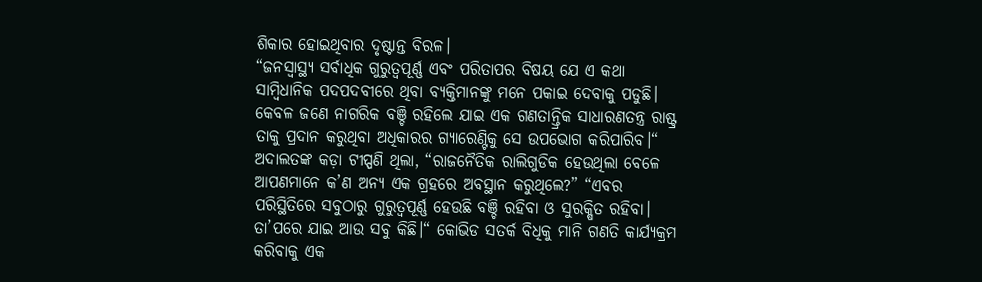ଶିକାର ହୋଇଥିବାର ଦୃଷ୍ଟାନ୍ତ ବିରଳ।
“ଜନସ୍ୱାସ୍ଥ୍ୟ ସର୍ବାଧିକ ଗୁରୁତ୍ୱପୂର୍ଣ୍ଣ ଏବଂ ପରିତାପର ବିଷୟ ଯେ ଏ କଥା ସାମ୍ୱିଧାନିକ ପଦପଦବୀରେ ଥିବା ବ୍ୟକ୍ତିମାନଙ୍କୁ ମନେ ପକାଇ ଦେବାକୁ ପଡୁଛି। କେବଳ ଜଣେ ନାଗରିକ ବଞ୍ଚି ରହିଲେ ଯାଇ ଏକ ଗଣତାନ୍ତ୍ରିକ ସାଧାରଣତନ୍ତ୍ର ରାଷ୍ଟ୍ର ତାକୁ ପ୍ରଦାନ କରୁଥିବା ଅଧିକାରର ଗ୍ୟାରେଣ୍ଟିକୁ ସେ ଉପଭୋଗ କରିପାରିବ।“ ଅଦାଲତଙ୍କ କଡ଼ା ଟୀପ୍ପଣି ଥିଲା, “ରାଜନୈତିକ ରାଲିଗୁଡିକ ହେଉଥିଲା ବେଳେ ଆପଣମାନେ କ’ଣ ଅନ୍ୟ ଏକ ଗ୍ରହରେ ଅବସ୍ଥାନ କରୁଥିଲେ?” “ଏବର ପରିସ୍ଥିତିରେ ସବୁଠାରୁ ଗୁରୁତ୍ୱପୂର୍ଣ୍ଣ ହେଉଛି ବଞ୍ଚି ରହିବା ଓ ସୁରକ୍ଷିତ ରହିବା। ତା’ପରେ ଯାଇ ଆଉ ସବୁ କିଛି।“ କୋଭିଡ ସତର୍କ ବିଧିକୁ ମାନି ଗଣତି କାର୍ଯ୍ୟକ୍ରମ କରିବାକୁ ଏକ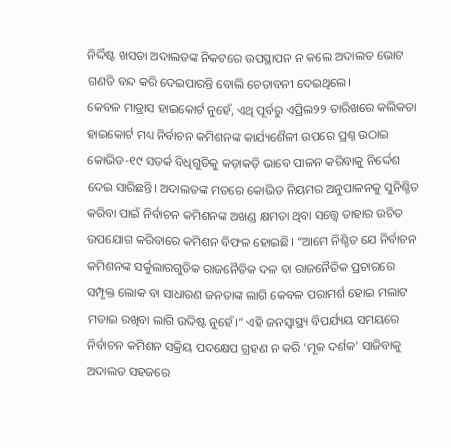ନିର୍ଦ୍ଦିଷ୍ଟ ଖସଡା ଅଦାଲତଙ୍କ ନିକଟରେ ଉପସ୍ଥାପନ ନ କଲେ ଅଦାଲତ ଭୋଟ ଗଣତି ବନ୍ଦ କରି ଦେଇପାରନ୍ତି ବୋଲି ଚେତାବନୀ ଦେଇଥିଲେ।
କେବଳ ମାଡ୍ରାସ ହାଇକୋର୍ଟ ନୁହେଁ, ଏଥି ପୂର୍ବରୁ ଏପ୍ରିଲ୨୨ ତାରିଖରେ କଲିକତା ହାଇକୋର୍ଟ ମଧ୍ୟ ନିର୍ବାଚନ କମିଶନଙ୍କ କାର୍ଯ୍ୟଶୈଳୀ ଉପରେ ପ୍ରଶ୍ନ ଉଠାଇ କୋଭିଡ-୧୯ ସତର୍କ ବିଧିଗୁଡିକୁ କଡ଼ାକଡ଼ି ଭାବେ ପାଳନ କରିବାକୁ ନିର୍ଦ୍ଦେଶ ଦେଇ ସାରିଛନ୍ତି। ଅଦାଲତଙ୍କ ମତରେ କୋଭିଡ ନିୟମର ଅନୁପାଳନକୁ ସୁନିଶ୍ଚିତ କରିବା ପାଇଁ ନିର୍ବାଚନ କମିଶନଙ୍କ ଅଖଣ୍ଡ କ୍ଷମତା ଥିବା ସତ୍ତ୍ୱେ ତାହାର ଉଚିତ ଉପଯୋଗ କରିବାରେ କମିଶନ ବିଫଳ ହୋଇଛି। “ଆମେ ନିଶ୍ଚିତ ଯେ ନିର୍ବାଚନ କମିଶନଙ୍କ ସର୍କୁଲାରଗୁଡିକ ରାଜନୈତିକ ଦଳ ବା ରାଜନୈତିକ ପ୍ରଚାରରେ ସମ୍ପୃକ୍ତ ଲୋକ ବା ସାଧାରଣ ଜନତାଙ୍କ ଲାଗି କେବଳ ପରାମର୍ଶ ହୋଇ ମଲାଟ ମଡାଇ ରଖିବା ଲାଗି ଉଦ୍ଦିଷ୍ଟ ନୁହେଁ।” ଏହି ଜନସ୍ୱାସ୍ଥ୍ୟ ବିପର୍ଯ୍ୟୟ ସମୟରେ ନିର୍ବାଚନ କମିଶନ ସକ୍ରିୟ ପଦକ୍ଷେପ ଗ୍ରହଣ ନ କରି ‘ମୂକ ଦର୍ଶକ’ ସାଜିବାକୁ ଅଦାଲତ ସହଜରେ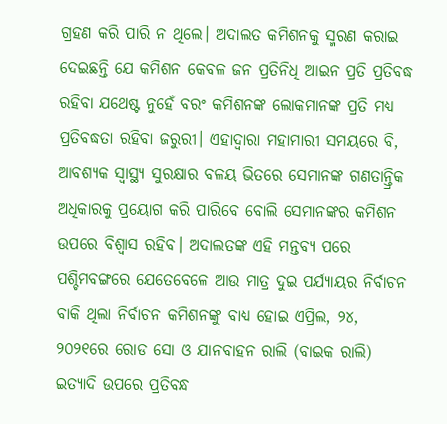ଗ୍ରହଣ କରି ପାରି ନ ଥିଲେ। ଅଦାଲତ କମିଶନକୁ ସ୍ମରଣ କରାଇ ଦେଇଛନ୍ତି ଯେ କମିଶନ କେବଳ ଜନ ପ୍ରତିନିଧି ଆଇନ ପ୍ରତି ପ୍ରତିବଦ୍ଧ ରହିବା ଯଥେଷ୍ଟ ନୁହେଁ ବରଂ କମିଶନଙ୍କ ଲୋକମାନଙ୍କ ପ୍ରତି ମଧ୍ୟ ପ୍ରତିବଦ୍ଧତା ରହିବା ଜରୁରୀ। ଏହାଦ୍ୱାରା ମହାମାରୀ ସମୟରେ ବି, ଆବଶ୍ୟକ ସ୍ୱାସ୍ଥ୍ୟ ସୁରକ୍ଷାର ବଳୟ ଭିତରେ ସେମାନଙ୍କ ଗଣତାନ୍ତ୍ରିକ ଅଧିକାରକୁ ପ୍ରୟୋଗ କରି ପାରିବେ ବୋଲି ସେମାନଙ୍କର କମିଶନ ଉପରେ ବିଶ୍ୱାସ ରହିବ। ଅଦାଲତଙ୍କ ଏହି ମନ୍ତବ୍ୟ ପରେ ପଶ୍ଚିମବଙ୍ଗରେ ଯେତେବେଳେ ଆଉ ମାତ୍ର ଦୁଇ ପର୍ଯ୍ୟାୟର ନିର୍ବାଚନ ବାକି ଥିଲା ନିର୍ବାଚନ କମିଶନଙ୍କୁ ବାଧ୍ୟ ହୋଇ ଏପ୍ରିଲ, ୨୪, ୨୦୨୧ରେ ରୋଡ ସୋ ଓ ଯାନବାହନ ରାଲି (ବାଇକ ରାଲି) ଇତ୍ୟାଦି ଉପରେ ପ୍ରତିବନ୍ଧ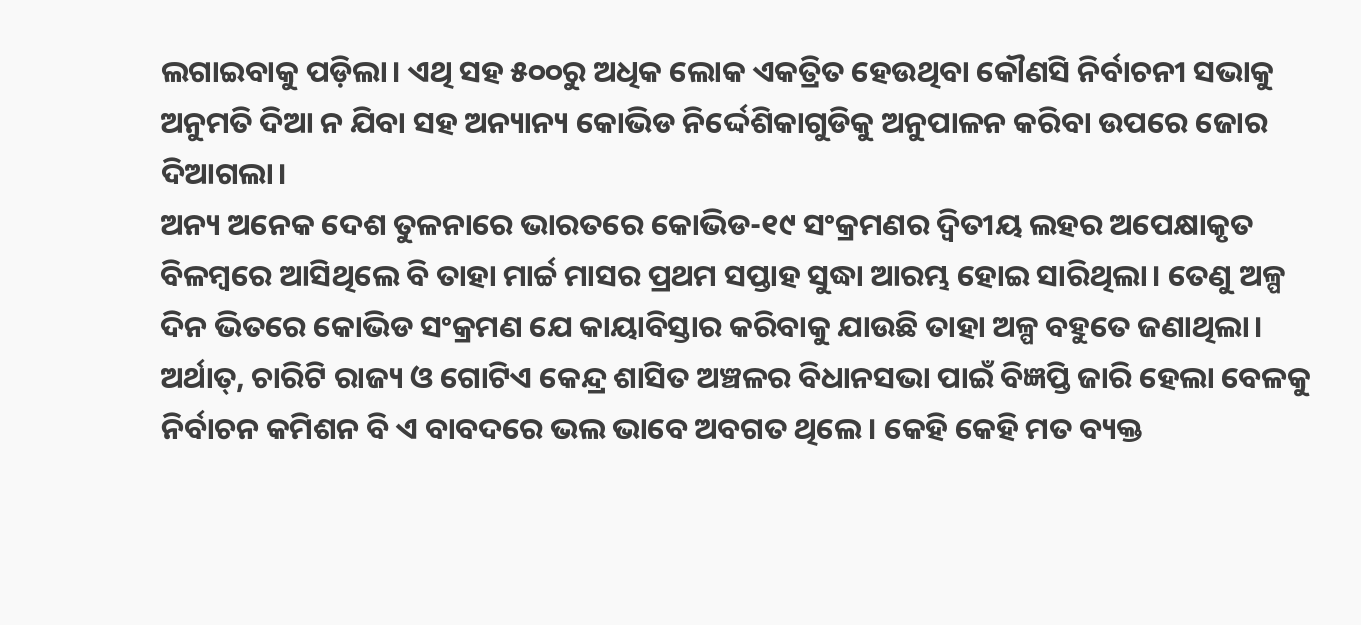ଲଗାଇବାକୁ ପଡ଼ିଲା। ଏଥି ସହ ୫୦୦ରୁ ଅଧିକ ଲୋକ ଏକତ୍ରିତ ହେଉଥିବା କୌଣସି ନିର୍ବାଚନୀ ସଭାକୁ ଅନୁମତି ଦିଆ ନ ଯିବା ସହ ଅନ୍ୟାନ୍ୟ କୋଭିଡ ନିର୍ଦ୍ଦେଶିକାଗୁଡିକୁ ଅନୁପାଳନ କରିବା ଉପରେ ଜୋର ଦିଆଗଲା।
ଅନ୍ୟ ଅନେକ ଦେଶ ତୁଳନାରେ ଭାରତରେ କୋଭିଡ-୧୯ ସଂକ୍ରମଣର ଦ୍ୱିତୀୟ ଲହର ଅପେକ୍ଷାକୃତ ବିଳମ୍ୱରେ ଆସିଥିଲେ ବି ତାହା ମାର୍ଚ୍ଚ ମାସର ପ୍ରଥମ ସପ୍ତାହ ସୁଦ୍ଧା ଆରମ୍ଭ ହୋଇ ସାରିଥିଲା। ତେଣୁ ଅଳ୍ପ ଦିନ ଭିତରେ କୋଭିଡ ସଂକ୍ରମଣ ଯେ କାୟାବିସ୍ତାର କରିବାକୁ ଯାଉଛି ତାହା ଅଳ୍ପ ବହୁତେ ଜଣାଥିଲା। ଅର୍ଥାତ୍, ଚାରିଟି ରାଜ୍ୟ ଓ ଗୋଟିଏ କେନ୍ଦ୍ର ଶାସିତ ଅଞ୍ଚଳର ବିଧାନସଭା ପାଇଁ ବିଜ୍ଞପ୍ତି ଜାରି ହେଲା ବେଳକୁ ନିର୍ବାଚନ କମିଶନ ବି ଏ ବାବଦରେ ଭଲ ଭାବେ ଅବଗତ ଥିଲେ। କେହି କେହି ମତ ବ୍ୟକ୍ତ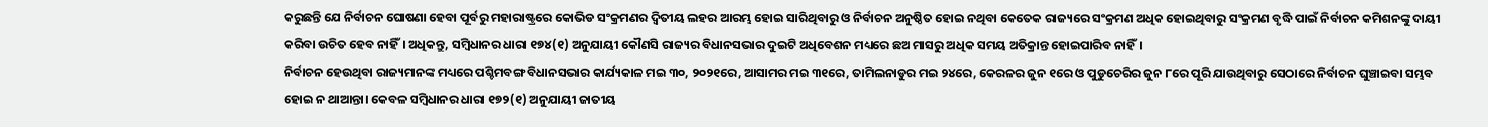କରୁଛନ୍ତି ଯେ ନିର୍ବାଚନ ଘୋଷଣା ହେବା ପୂର୍ବରୁ ମହାରାଷ୍ଟ୍ରରେ କୋଭିଡ ସଂକ୍ରମଣର ଦ୍ୱିତୀୟ ଲହର ଆରମ୍ଭ ହୋଇ ସାରିଥିବାରୁ ଓ ନିର୍ବାଚନ ଅନୁଷ୍ଠିତ ହୋଇ ନଥିବା କେତେକ ରାଜ୍ୟରେ ସଂକ୍ରମଣ ଅଧିକ ହୋଇଥିବାରୁ ସଂକ୍ରମଣ ବୃଦ୍ଧି ପାଇଁ ନିର୍ବାଚନ କମିଶନଙ୍କୁ ଦାୟୀ କରିବା ଉଚିତ ହେବ ନାହିଁ। ଅଧିକନ୍ତୁ, ସମ୍ୱିଧାନର ଧାରା ୧୭୪(୧) ଅନୁଯାୟୀ କୌଣସି ରାଜ୍ୟର ବିଧାନସଭାର ଦୁଇଟି ଅଧିବେଶନ ମଧ୍ୟରେ ଛଅ ମାସରୁ ଅଧିକ ସମୟ ଅତିକ୍ରାନ୍ତ ହୋଇପାରିବ ନାହିଁ।
ନିର୍ବାଚନ ହେଉଥିବା ରାଜ୍ୟମାନଙ୍କ ମଧ୍ୟରେ ପଶ୍ଚିମବଙ୍ଗ ବିଧାନସଭାର କାର୍ଯ୍ୟକାଳ ମଇ ୩୦, ୨୦୨୧ରେ, ଆସାମର ମଇ ୩୧ରେ, ତାମିଲନାଡୁର ମଇ ୨୪ରେ, କେରଳର ଜୁନ ୧ରେ ଓ ପୁଡୁଚେରିର ଜୁନ ୮ରେ ପୂରି ଯାଉଥିବାରୁ ସେଠାରେ ନିର୍ବାଚନ ଘୁଞ୍ଚାଇବା ସମ୍ଭବ ହୋଇ ନ ଥାଆନ୍ତା। କେବଳ ସମ୍ୱିଧାନର ଧାରା ୧୭୨(୧) ଅନୁଯାୟୀ ଜାତୀୟ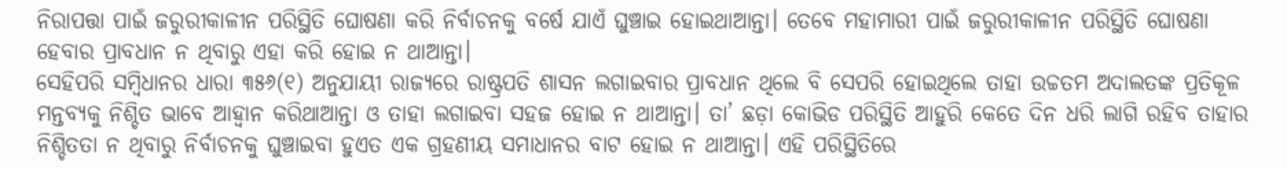ନିରାପତ୍ତା ପାଇଁ ଜରୁରୀକାଳୀନ ପରିସ୍ଥିତି ଘୋଷଣା କରି ନିର୍ବାଚନକୁ ବର୍ଷେ ଯାଏଁ ଘୁଞ୍ଚାଇ ହୋଇଥାଆନ୍ତା। ତେବେ ମହାମାରୀ ପାଇଁ ଜରୁରୀକାଳୀନ ପରିସ୍ଥିତି ଘୋଷଣା ହେବାର ପ୍ରାବଧାନ ନ ଥିବାରୁ ଏହା କରି ହୋଇ ନ ଥାଆନ୍ତା।
ସେହିପରି ସମ୍ୱିଧାନର ଧାରା ୩୫୬(୧) ଅନୁଯାୟୀ ରାଜ୍ୟରେ ରାଷ୍ଟ୍ରପତି ଶାସନ ଲଗାଇବାର ପ୍ରାବଧାନ ଥିଲେ ବି ସେପରି ହୋଇଥିଲେ ତାହା ଉଚ୍ଚତମ ଅଦାଲତଙ୍କ ପ୍ରତିକୂଳ ମନ୍ତବ୍ୟକୁ ନିଶ୍ଚିତ ଭାବେ ଆହ୍ୱାନ କରିଥାଆନ୍ତା ଓ ତାହା ଲଗାଇବା ସହଜ ହୋଇ ନ ଥାଆନ୍ତା। ତା’ ଛଡ଼ା କୋଭିଡ ପରିସ୍ଥିତି ଆହୁରି କେତେ ଦିନ ଧରି ଲାଗି ରହିବ ତାହାର ନିଶ୍ଚିତତା ନ ଥିବାରୁ ନିର୍ବାଚନକୁ ଘୁଞ୍ଚାଇବା ହୁଏତ ଏକ ଗ୍ରହଣୀୟ ସମାଧାନର ବାଟ ହୋଇ ନ ଥାଆନ୍ତା। ଏହି ପରିସ୍ଥିତିରେ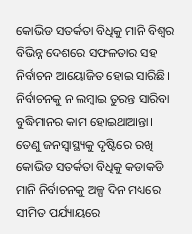କୋଭିଡ ସତର୍କତା ବିଧିକୁ ମାନି ବିଶ୍ୱର ବିଭିନ୍ନ ଦେଶରେ ସଫଳତାର ସହ ନିର୍ବାଚନ ଆୟୋଜିତ ହୋଇ ସାରିଛି। ନିର୍ବାଚନକୁ ନ ଲମ୍ୱାଇ ତୁରନ୍ତ ସାରିବା ବୁଦ୍ଧିମାନର କାମ ହୋଇଥାଆନ୍ତା। ତେଣୁ ଜନସ୍ୱାସ୍ଥ୍ୟକୁ ଦୃଷ୍ଟିରେ ରଖି କୋଭିଡ ସତର୍କତା ବିଧିକୁ କଡାକଡି ମାନି ନିର୍ବାଚନକୁ ଅଳ୍ପ ଦିନ ମଧ୍ୟରେ ସୀମିତ ପର୍ଯ୍ୟାୟରେ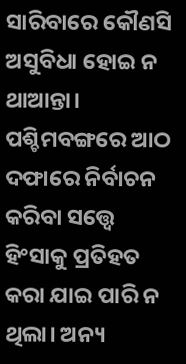ସାରିବାରେ କୌଣସି ଅସୁବିଧା ହୋଇ ନ ଥାଆନ୍ତା।
ପଶ୍ଚିମବଙ୍ଗରେ ଆଠ ଦଫାରେ ନିର୍ବାଚନ କରିବା ସତ୍ତ୍ୱେ ହିଂସାକୁ ପ୍ରତିହତ କରା ଯାଇ ପାରି ନ ଥିଲା। ଅନ୍ୟ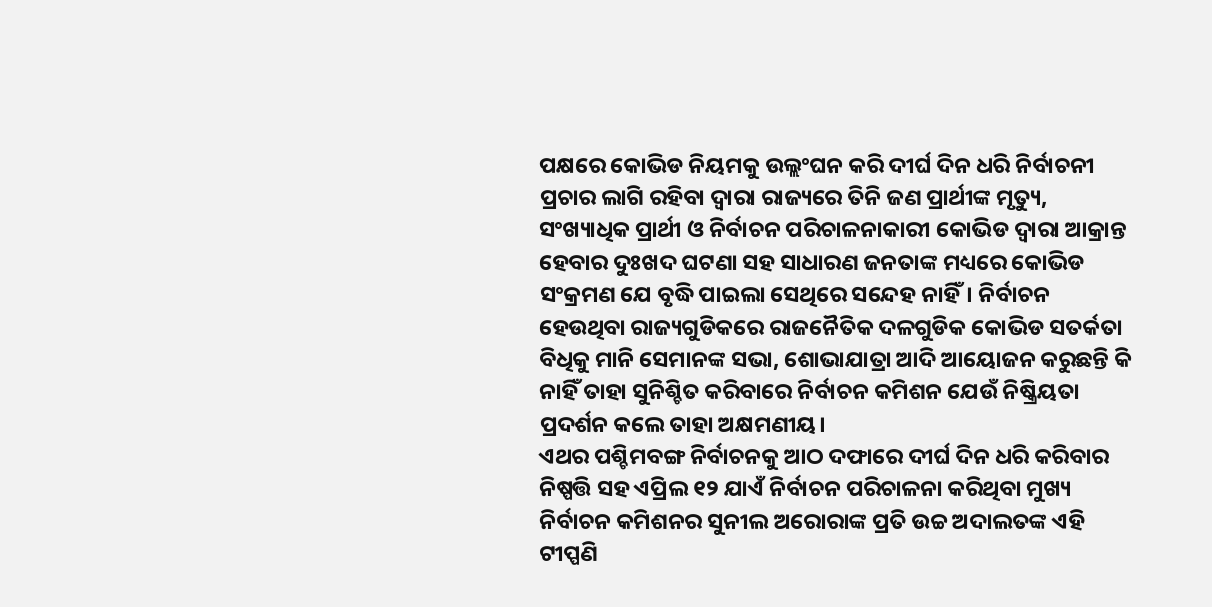ପକ୍ଷରେ କୋଭିଡ ନିୟମକୁ ଉଲ୍ଲଂଘନ କରି ଦୀର୍ଘ ଦିନ ଧରି ନିର୍ବାଚନୀ ପ୍ରଚାର ଲାଗି ରହିବା ଦ୍ୱାରା ରାଜ୍ୟରେ ତିନି ଜଣ ପ୍ରାର୍ଥୀଙ୍କ ମୃତ୍ୟୁ, ସଂଖ୍ୟାଧିକ ପ୍ରାର୍ଥୀ ଓ ନିର୍ବାଚନ ପରିଚାଳନାକାରୀ କୋଭିଡ ଦ୍ୱାରା ଆକ୍ରାନ୍ତ ହେବାର ଦୁଃଖଦ ଘଟଣା ସହ ସାଧାରଣ ଜନତାଙ୍କ ମଧ୍ୟରେ କୋଭିଡ ସଂକ୍ରମଣ ଯେ ବୃଦ୍ଧି ପାଇଲା ସେଥିରେ ସନ୍ଦେହ ନାହିଁ। ନିର୍ବାଚନ ହେଉଥିବା ରାଜ୍ୟଗୁଡିକରେ ରାଜନୈତିକ ଦଳଗୁଡିକ କୋଭିଡ ସତର୍କତା ବିଧିକୁ ମାନି ସେମାନଙ୍କ ସଭା, ଶୋଭାଯାତ୍ରା ଆଦି ଆୟୋଜନ କରୁଛନ୍ତି କି ନାହିଁ ତାହା ସୁନିଶ୍ଚିତ କରିବାରେ ନିର୍ବାଚନ କମିଶନ ଯେଉଁ ନିଷ୍କ୍ରିୟତା ପ୍ରଦର୍ଶନ କଲେ ତାହା ଅକ୍ଷମଣୀୟ।
ଏଥର ପଶ୍ଚିମବଙ୍ଗ ନିର୍ବାଚନକୁ ଆଠ ଦଫାରେ ଦୀର୍ଘ ଦିନ ଧରି କରିବାର ନିଷ୍ପତ୍ତି ସହ ଏପ୍ରିଲ ୧୨ ଯାଏଁ ନିର୍ବାଚନ ପରିଚାଳନା କରିଥିବା ମୁଖ୍ୟ ନିର୍ବାଚନ କମିଶନର ସୁନୀଲ ଅରୋରାଙ୍କ ପ୍ରତି ଉଚ୍ଚ ଅଦାଲତଙ୍କ ଏହି ଟୀପ୍ପଣି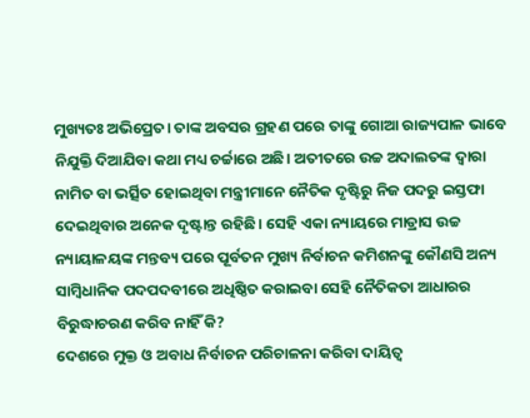ମୁଖ୍ୟତଃ ଅଭିପ୍ରେତ। ତାଙ୍କ ଅବସର ଗ୍ରହଣ ପରେ ତାଙ୍କୁ ଗୋଆ ରାଜ୍ୟପାଳ ଭାବେ ନିଯୁକ୍ତି ଦିଆଯିବା କଥା ମଧ୍ୟ ଚର୍ଚ୍ଚାରେ ଅଛି। ଅତୀତରେ ଉଚ୍ଚ ଅଦାଲତଙ୍କ ଦ୍ୱାରା ନାମିତ ବା ଭର୍ତ୍ସିତ ହୋଇଥିବା ମନ୍ତ୍ରୀମାନେ ନୈତିକ ଦୃଷ୍ଟିରୁ ନିଜ ପଦରୁ ଇସ୍ତଫା ଦେଇଥିବାର ଅନେକ ଦୃଷ୍ଟାନ୍ତ ରହିଛି। ସେହି ଏକା ନ୍ୟାୟରେ ମାଡ୍ରାସ ଉଚ୍ଚ ନ୍ୟାୟାଳୟଙ୍କ ମନ୍ତବ୍ୟ ପରେ ପୂର୍ବତନ ମୁଖ୍ୟ ନିର୍ବାଚନ କମିଶନଙ୍କୁ କୌଣସି ଅନ୍ୟ ସାମ୍ୱିଧାନିକ ପଦପଦବୀରେ ଅଧିଷ୍ଠିତ କରାଇବା ସେହି ନୈତିକତା ଆଧାରର ବିରୁଦ୍ଧାଚରଣ କରିବ ନାହିଁ କି?
ଦେଶରେ ମୁକ୍ତ ଓ ଅବାଧ ନିର୍ବାଚନ ପରିଚାଳନା କରିବା ଦାୟିତ୍ୱ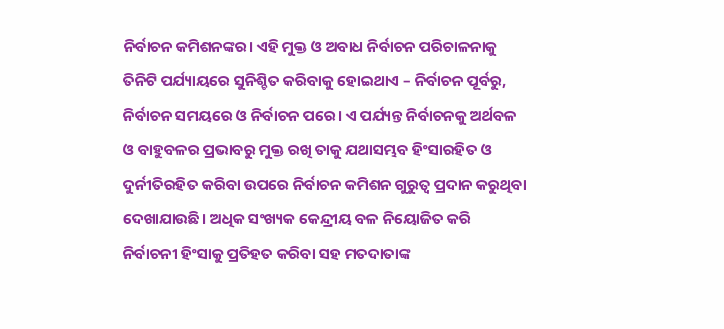ନିର୍ବାଚନ କମିଶନଙ୍କର। ଏହି ମୁକ୍ତ ଓ ଅବାଧ ନିର୍ବାଚନ ପରିଚାଳନାକୁ ତିନିଟି ପର୍ଯ୍ୟାୟରେ ସୁନିଶ୍ଚିତ କରିବାକୁ ହୋଇଥାଏ – ନିର୍ବାଚନ ପୂର୍ବରୁ, ନିର୍ବାଚନ ସମୟରେ ଓ ନିର୍ବାଚନ ପରେ। ଏ ପର୍ଯ୍ୟନ୍ତ ନିର୍ବାଚନକୁ ଅର୍ଥବଳ ଓ ବାହୁବଳର ପ୍ରଭାବରୁ ମୁକ୍ତ ରଖି ତାକୁ ଯଥାସମ୍ଭବ ହିଂସାରହିତ ଓ ଦୁର୍ନୀତିରହିତ କରିବା ଉପରେ ନିର୍ବାଚନ କମିଶନ ଗୁରୁତ୍ୱ ପ୍ରଦାନ କରୁଥିବା ଦେଖାଯାଉଛି। ଅଧିକ ସଂଖ୍ୟକ କେନ୍ଦ୍ରୀୟ ବଳ ନିୟୋଜିତ କରି ନିର୍ବାଚନୀ ହିଂସାକୁ ପ୍ରତିହତ କରିବା ସହ ମତଦାତାଙ୍କ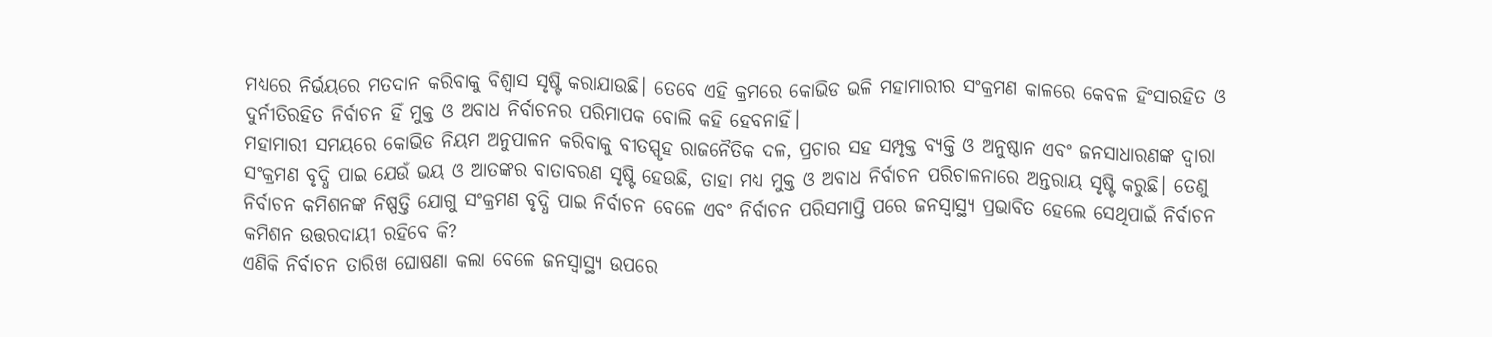ମଧ୍ୟରେ ନିର୍ଭୟରେ ମତଦାନ କରିବାକୁ ବିଶ୍ୱାସ ସୃଷ୍ଟି କରାଯାଉଛି। ତେବେ ଏହି କ୍ରମରେ କୋଭିଡ ଭଳି ମହାମାରୀର ସଂକ୍ରମଣ କାଳରେ କେବଳ ହିଂସାରହିତ ଓ ଦୁର୍ନୀତିରହିତ ନିର୍ବାଚନ ହିଁ ମୁକ୍ତ ଓ ଅବାଧ ନିର୍ବାଚନର ପରିମାପକ ବୋଲି କହି ହେବନାହିଁ।
ମହାମାରୀ ସମୟରେ କୋଭିଡ ନିୟମ ଅନୁପାଳନ କରିବାକୁ ବୀତସ୍ପୃହ ରାଜନୈତିକ ଦଳ, ପ୍ରଚାର ସହ ସମ୍ପୃକ୍ତ ବ୍ୟକ୍ତି ଓ ଅନୁଷ୍ଠାନ ଏବଂ ଜନସାଧାରଣଙ୍କ ଦ୍ୱାରା ସଂକ୍ରମଣ ବୃଦ୍ଧି ପାଇ ଯେଉଁ ଭୟ ଓ ଆତଙ୍କର ବାତାବରଣ ସୃଷ୍ଟି ହେଉଛି, ତାହା ମଧ୍ୟ ମୁକ୍ତ ଓ ଅବାଧ ନିର୍ବାଚନ ପରିଚାଳନାରେ ଅନ୍ତରାୟ ସୃଷ୍ଟି କରୁଛି। ତେଣୁ ନିର୍ବାଚନ କମିଶନଙ୍କ ନିଷ୍ପତ୍ତି ଯୋଗୁ ସଂକ୍ରମଣ ବୃଦ୍ଧି ପାଇ ନିର୍ବାଚନ ବେଳେ ଏବଂ ନିର୍ବାଚନ ପରିସମାପ୍ତି ପରେ ଜନସ୍ୱାସ୍ଥ୍ୟ ପ୍ରଭାବିତ ହେଲେ ସେଥିପାଇଁ ନିର୍ବାଚନ କମିଶନ ଉତ୍ତରଦାୟୀ ରହିବେ କି?
ଏଣିକି ନିର୍ବାଚନ ତାରିଖ ଘୋଷଣା କଲା ବେଳେ ଜନସ୍ୱାସ୍ଥ୍ୟ ଉପରେ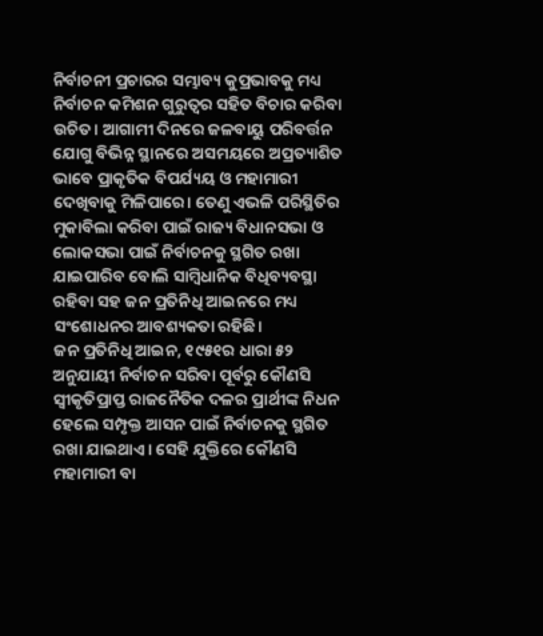ନିର୍ବାଚନୀ ପ୍ରଚାରର ସମ୍ଭାବ୍ୟ କୁପ୍ରଭାବକୁ ମଧ୍ୟ ନିର୍ବାଚନ କମିଶନ ଗୁରୁତ୍ୱର ସହିତ ବିଚାର କରିବା ଉଚିତ। ଆଗାମୀ ଦିନରେ ଜଳବାୟୁ ପରିବର୍ତ୍ତନ ଯୋଗୁ ବିଭିନ୍ନ ସ୍ଥାନରେ ଅସମୟରେ ଅପ୍ରତ୍ୟାଶିତ ଭାବେ ପ୍ରାକୃତିକ ବିପର୍ଯ୍ୟୟ ଓ ମହାମାରୀ ଦେଖିବାକୁ ମିଳିପାରେ। ତେଣୁ ଏଭଳି ପରିସ୍ଥିତିର ମୁକାବିଲା କରିବା ପାଇଁ ରାଜ୍ୟ ବିଧାନସଭା ଓ ଲୋକସଭା ପାଇଁ ନିର୍ବାଚନକୁ ସ୍ଥଗିତ ରଖା ଯାଇପାରିବ ବୋଲି ସାମ୍ୱିଧାନିକ ବିଧିବ୍ୟବସ୍ଥା ରହିବା ସହ ଜନ ପ୍ରତିନିଧି ଆଇନରେ ମଧ୍ୟ ସଂଶୋଧନର ଆବଶ୍ୟକତା ରହିଛି।
ଜନ ପ୍ରତିନିଧି ଆଇନ, ୧୯୫୧ର ଧାରା ୫୨ ଅନୁଯାୟୀ ନିର୍ବାଚନ ସରିବା ପୂର୍ବରୁ କୌଣସି ସ୍ୱୀକୃତିପ୍ରାପ୍ତ ରାଜନୈତିକ ଦଳର ପ୍ରାର୍ଥୀଙ୍କ ନିଧନ ହେଲେ ସମ୍ପୃକ୍ତ ଆସନ ପାଇଁ ନିର୍ବାଚନକୁ ସ୍ଥଗିତ ରଖା ଯାଇଥାଏ। ସେହି ଯୁକ୍ତିରେ କୌଣସି ମହାମାରୀ ବା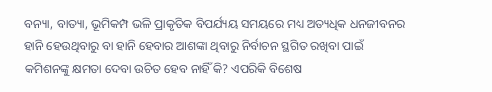ବନ୍ୟା, ବାତ୍ୟା, ଭୂମିକମ୍ପ ଭଳି ପ୍ରାକୃତିକ ବିପର୍ଯ୍ୟୟ ସମୟରେ ମଧ୍ୟ ଅତ୍ୟଧିକ ଧନଜୀବନର ହାନି ହେଉଥିବାରୁ ବା ହାନି ହେବାର ଆଶଙ୍କା ଥିବାରୁ ନିର୍ବାଚନ ସ୍ଥଗିତ ରଖିବା ପାଇଁ କମିଶନଙ୍କୁ କ୍ଷମତା ଦେବା ଉଚିତ ହେବ ନାହିଁ କି? ଏପରିକି ବିଶେଷ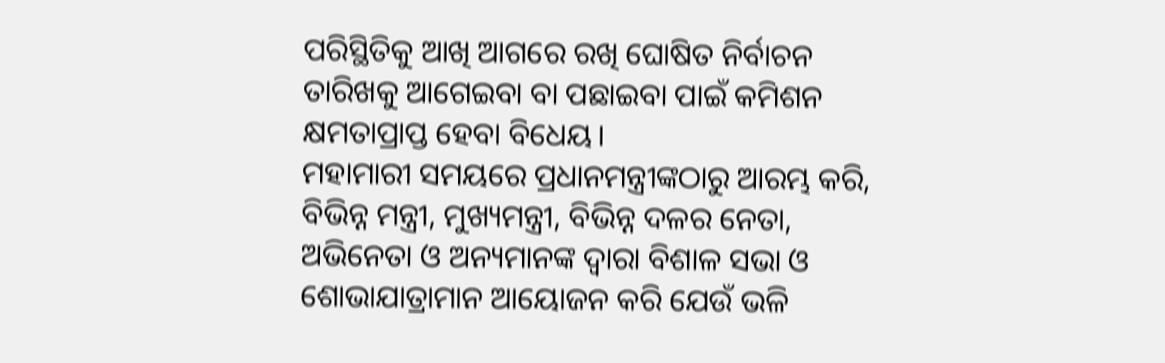ପରିସ୍ଥିତିକୁ ଆଖି ଆଗରେ ରଖି ଘୋଷିତ ନିର୍ବାଚନ ତାରିଖକୁ ଆଗେଇବା ବା ପଛାଇବା ପାଇଁ କମିଶନ କ୍ଷମତାପ୍ରାପ୍ତ ହେବା ବିଧେୟ।
ମହାମାରୀ ସମୟରେ ପ୍ରଧାନମନ୍ତ୍ରୀଙ୍କଠାରୁ ଆରମ୍ଭ କରି, ବିଭିନ୍ନ ମନ୍ତ୍ରୀ, ମୁଖ୍ୟମନ୍ତ୍ରୀ, ବିଭିନ୍ନ ଦଳର ନେତା, ଅଭିନେତା ଓ ଅନ୍ୟମାନଙ୍କ ଦ୍ୱାରା ବିଶାଳ ସଭା ଓ ଶୋଭାଯାତ୍ରାମାନ ଆୟୋଜନ କରି ଯେଉଁ ଭଳି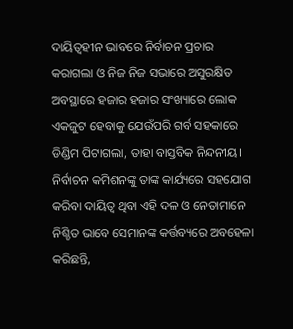ଦାୟିତ୍ୱହୀନ ଭାବରେ ନିର୍ବାଚନ ପ୍ରଚାର କରାଗଲା ଓ ନିଜ ନିଜ ସଭାରେ ଅସୁରକ୍ଷିତ ଅବସ୍ଥାରେ ହଜାର ହଜାର ସଂଖ୍ୟାରେ ଲୋକ ଏକଜୁଟ ହେବାକୁ ଯେଉଁପରି ଗର୍ବ ସହକାରେ ଡିଣ୍ଡିମ ପିଟାଗଲା, ତାହା ବାସ୍ତବିକ ନିନ୍ଦନୀୟ। ନିର୍ବାଚନ କମିଶନଙ୍କୁ ତାଙ୍କ କାର୍ଯ୍ୟରେ ସହଯୋଗ କରିବା ଦାୟିତ୍ୱ ଥିବା ଏହି ଦଳ ଓ ନେତାମାନେ ନିଶ୍ଚିତ ଭାବେ ସେମାନଙ୍କ କର୍ତ୍ତବ୍ୟରେ ଅବହେଳା କରିଛନ୍ତି,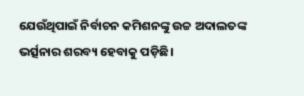ଯେଉଁଥିପାଇଁ ନିର୍ବାଚନ କମିଶନଙ୍କୁ ଉଚ୍ଚ ଅଦାଲତଙ୍କ ଭର୍ତ୍ସନାର ଶରବ୍ୟ ହେବାକୁ ପଡ଼ିଛି।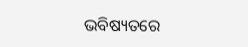ଭବିଷ୍ୟତରେ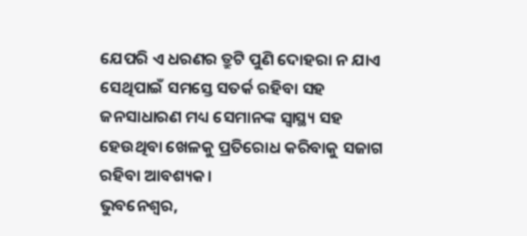ଯେପରି ଏ ଧରଣର ତ୍ରୁଟି ପୁଣି ଦୋହରା ନ ଯାଏ ସେଥିପାଇଁ ସମସ୍ତେ ସତର୍କ ରହିବା ସହ ଜନସାଧାରଣ ମଧ୍ୟ ସେମାନଙ୍କ ସ୍ୱାସ୍ଥ୍ୟ ସହ ହେଉଥିବା ଖେଳକୁ ପ୍ରତିରୋଧ କରିବାକୁ ସଜାଗ ରହିବା ଆବଶ୍ୟକ।
ଭୁବନେଶ୍ଵର,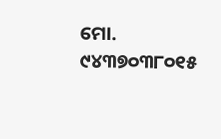ମୋ. ୯୪୩୭୦୩୮୦୧୫